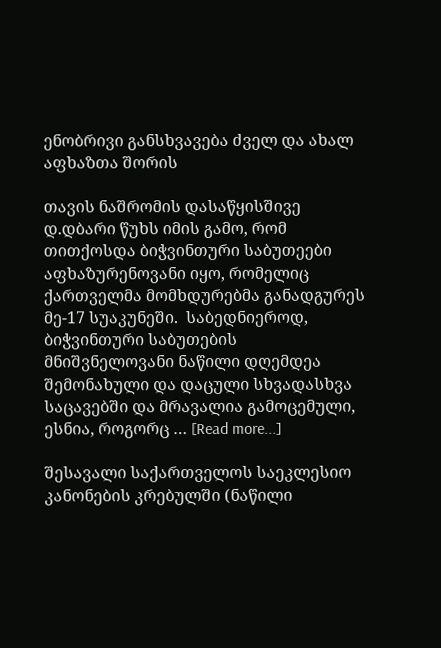ენობრივი განსხვავება ძველ და ახალ აფხაზთა შორის

თავის ნაშრომის დასაწყისშივე დ.დბარი წუხს იმის გამო, რომ  თითქოსდა ბიჭვინთური საბუთეები აფხაზურენოვანი იყო, რომელიც ქართველმა მომხდურებმა განადგურეს მე-17 სუაკუნეში.  საბედნიეროდ, ბიჭვინთური საბუთების  მნიშვნელოვანი ნაწილი დღემდეა შემონახული და დაცული სხვადასხვა  საცავებში და მრავალია გამოცემული, ესნია, როგორც … [Read more...]

შესავალი საქართველოს საეკლესიო კანონების კრებულში (ნაწილი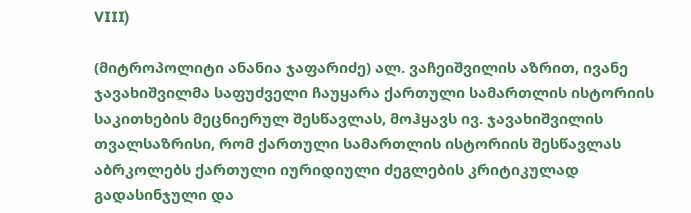VIII)

(მიტროპოლიტი ანანია ჯაფარიძე) ალ. ვაჩეიშვილის აზრით, ივანე ჯავახიშვილმა საფუძველი ჩაუყარა ქართული სამართლის ისტორიის საკითხების მეცნიერულ შესწავლას, მოჰყავს ივ. ჯავახიშვილის თვალსაზრისი, რომ ქართული სამართლის ისტორიის შესწავლას აბრკოლებს ქართული იურიდიული ძეგლების კრიტიკულად გადასინჯული და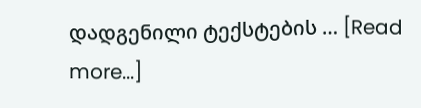დადგენილი ტექსტების … [Read more...]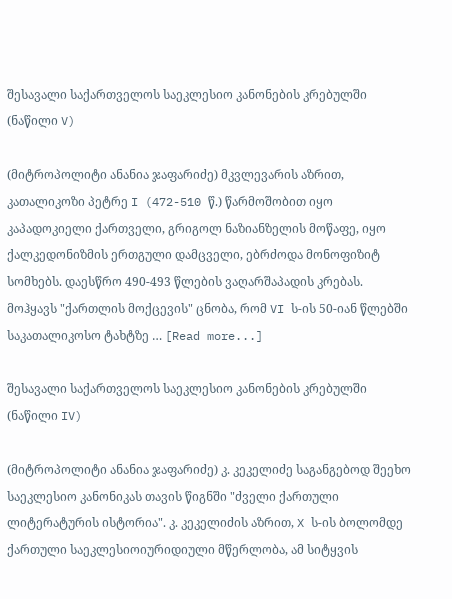შესავალი საქართველოს საეკლესიო კანონების კრებულში (ნაწილი V)

(მიტროპოლიტი ანანია ჯაფარიძე) მკვლევარის აზრით, კათალიკოზი პეტრე I (472-510 წ.) წარმოშობით იყო კაპადოკიელი ქართველი, გრიგოლ ნაზიანზელის მოწაფე, იყო ქალკედონიზმის ერთგული დამცველი, ებრძოდა მონოფიზიტ სომხებს. დაესწრო 490-493 წლების ვაღარშაპადის კრებას. მოჰყავს "ქართლის მოქცევის" ცნობა, რომ VI ს-ის 50-იან წლებში საკათალიკოსო ტახტზე … [Read more...]

შესავალი საქართველოს საეკლესიო კანონების კრებულში (ნაწილი IV)

(მიტროპოლიტი ანანია ჯაფარიძე) კ. კეკელიძე საგანგებოდ შეეხო საეკლესიო კანონიკას თავის წიგნში "ძველი ქართული ლიტერატურის ისტორია". კ. კეკელიძის აზრით, X ს-ის ბოლომდე ქართული საეკლესიოიურიდიული მწერლობა, ამ სიტყვის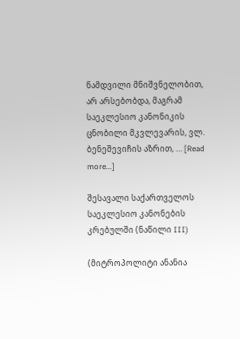ნამდვილი მნიშვნელობით, არ არსებობდა, მაგრამ საეკლესიო კანონიკის ცნობილი მკვლევარის, ვლ. ბენეშევიჩის აზრით, … [Read more...]

შესავალი საქართველოს საეკლესიო კანონების კრებულში (ნაწილი III)

(მიტროპოლიტი ანანია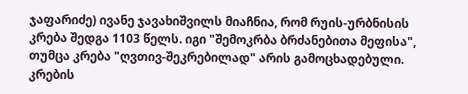ჯაფარიძე) ივანე ჯავახიშვილს მიაჩნია, რომ რუის-ურბნისის კრება შედგა 1103 წელს. იგი "შემოკრბა ბრძანებითა მეფისა", თუმცა კრება "ღვთივ-შეკრებილად" არის გამოცხადებული. კრების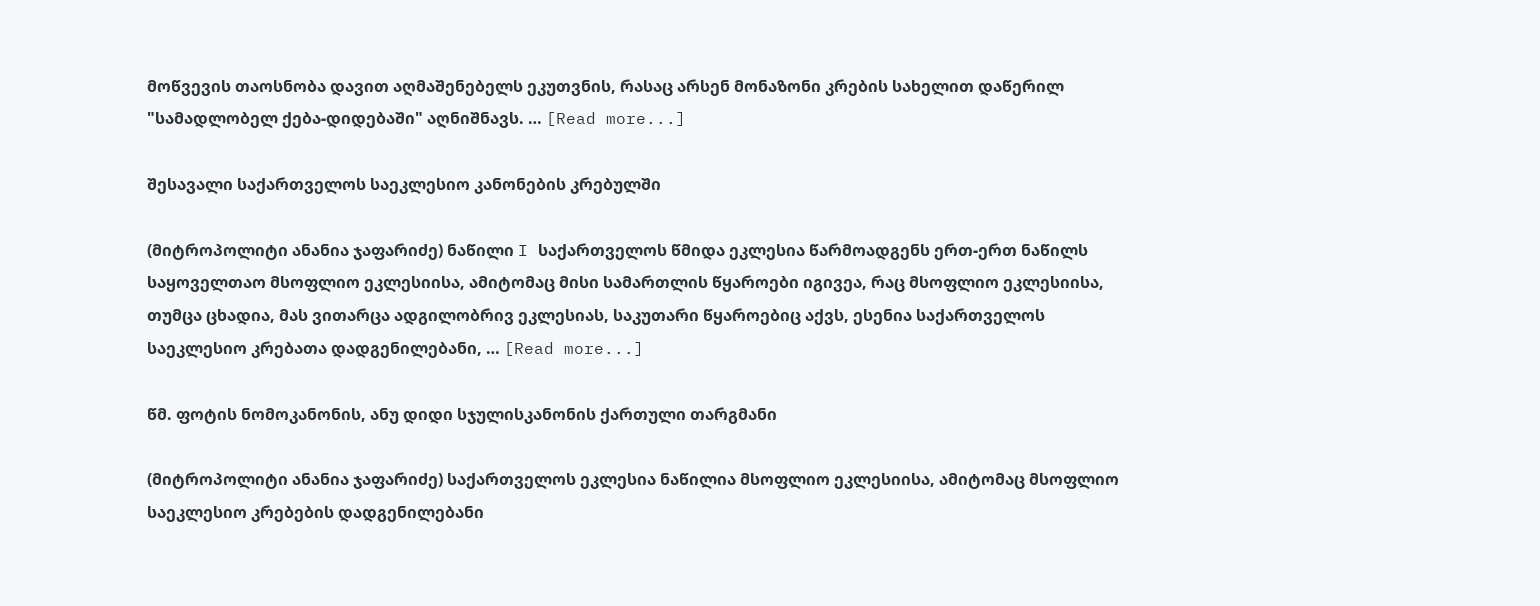მოწვევის თაოსნობა დავით აღმაშენებელს ეკუთვნის, რასაც არსენ მონაზონი კრების სახელით დაწერილ "სამადლობელ ქება-დიდებაში" აღნიშნავს. … [Read more...]

შესავალი საქართველოს საეკლესიო კანონების კრებულში

(მიტროპოლიტი ანანია ჯაფარიძე) ნაწილი I საქართველოს წმიდა ეკლესია წარმოადგენს ერთ-ერთ ნაწილს საყოველთაო მსოფლიო ეკლესიისა, ამიტომაც მისი სამართლის წყაროები იგივეა, რაც მსოფლიო ეკლესიისა, თუმცა ცხადია, მას ვითარცა ადგილობრივ ეკლესიას, საკუთარი წყაროებიც აქვს, ესენია საქართველოს საეკლესიო კრებათა დადგენილებანი, … [Read more...]

წმ. ფოტის ნომოკანონის, ანუ დიდი სჯულისკანონის ქართული თარგმანი

(მიტროპოლიტი ანანია ჯაფარიძე) საქართველოს ეკლესია ნაწილია მსოფლიო ეკლესიისა, ამიტომაც მსოფლიო საეკლესიო კრებების დადგენილებანი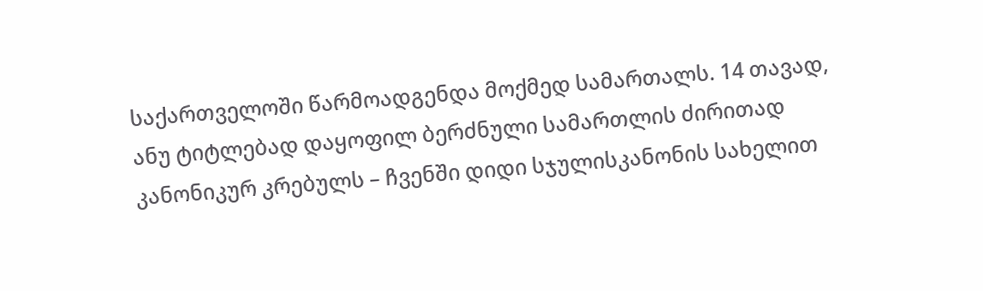საქართველოში წარმოადგენდა მოქმედ სამართალს. 14 თავად, ანუ ტიტლებად დაყოფილ ბერძნული სამართლის ძირითად კანონიკურ კრებულს – ჩვენში დიდი სჯულისკანონის სახელით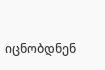იცნობდნენ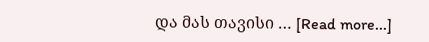და მას თავისი … [Read more...]